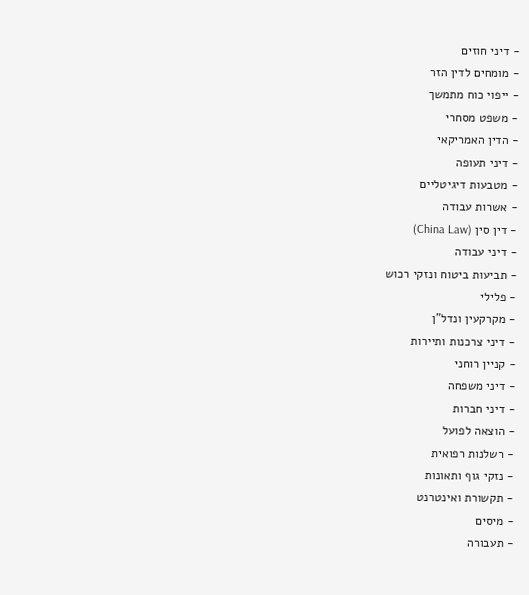- דיני חוזים
- מומחים לדין הזר
- ייפוי כוח מתמשך
- משפט מסחרי
- הדין האמריקאי
- דיני תעופה
- מטבעות דיגיטליים
- אשרות עבודה
- דין סין (China Law)
- דיני עבודה
- תביעות ביטוח ונזקי רכוש
- פלילי
- מקרקעין ונדל"ן
- דיני צרכנות ותיירות
- קניין רוחני
- דיני משפחה
- דיני חברות
- הוצאה לפועל
- רשלנות רפואית
- נזקי גוף ותאונות
- תקשורת ואינטרנט
- מיסים
- תעבורה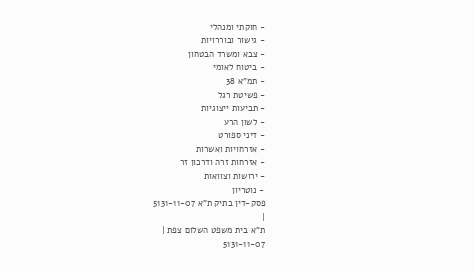- חוקתי ומנהלי
- גישור ובוררויות
- צבא ומשרד הבטחון
- ביטוח לאומי
- תמ"א 38
- פשיטת רגל
- תביעות ייצוגיות
- לשון הרע
- דיני ספורט
- אזרחויות ואשרות
- אזרחות זרה ודרכון זר
- ירושות וצוואות
- נוטריון
פסק-דין בתיק ת"א 5131-11-07
|
ת"א בית משפט השלום צפת |
5131-11-07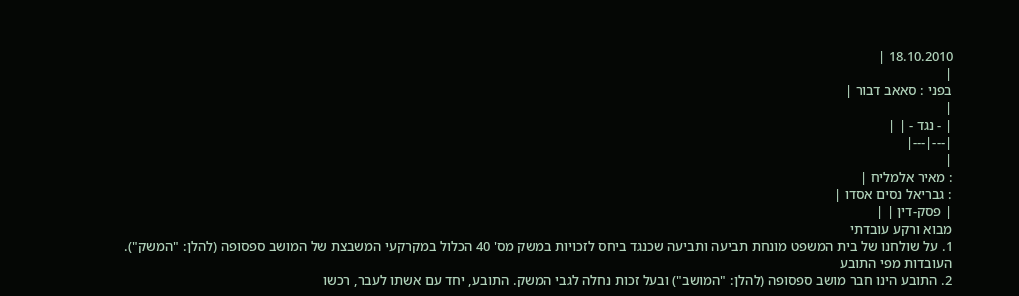18.10.2010 |
|
בפני : סאאב דבור |
|
| - נגד - | |
|---|---|
|
: מאיר אלמליח |
: גבריאל נסים אסדו |
| פסק-דין | |
מבוא ורקע עובדתי
1. על שולחנו של בית המשפט מונחת תביעה ותביעה שכנגד ביחס לזכויות במשק מס' 40 הכלול במקרקעי המשבצת של המושב ספסופה (להלן: "המשק").
העובדות מפי התובע
2. התובע הינו חבר מושב ספסופה (להלן: "המושב") ובעל זכות נחלה לגבי המשק. התובע, יחד עם אשתו לעבר, רכשו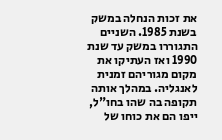את זכות הנחלה במשק בשנת 1985. השניים התגוררו במשק עד שנת 1990 ואז העתיקו את מקום מגוריהם זמנית לאנגליה. במהלך אותה תקופה בה שהו בחו"ל, ייפו הם את כוחו של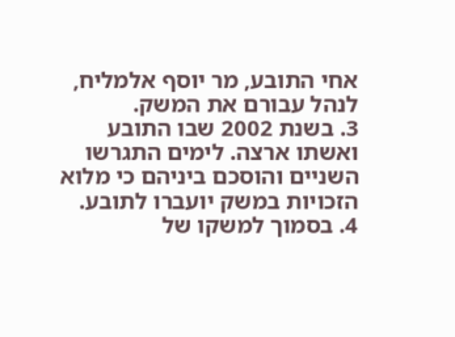אחי התובע, מר יוסף אלמליח, לנהל עבורם את המשק.
3. בשנת 2002 שבו התובע ואשתו ארצה. לימים התגרשו השניים והוסכם ביניהם כי מלוא הזכויות במשק יועברו לתובע.
4. בסמוך למשקו של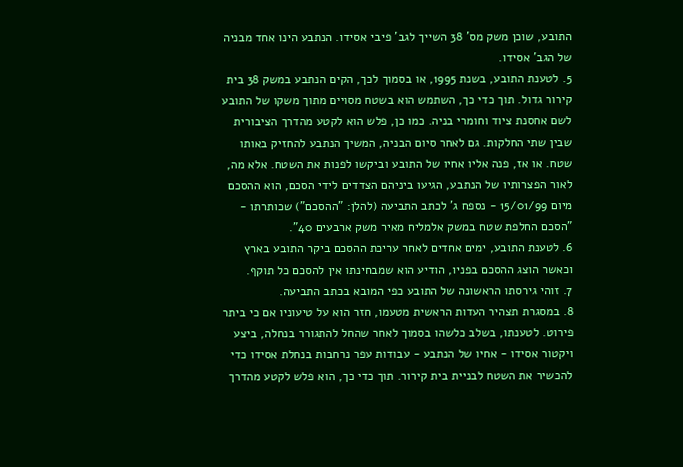התובע, שוכן משק מס' 38 השייך לגב' פיבי אסידו. הנתבע הינו אחד מבניה של הגב' אסידו.
5. לטענת התובע, בשנת 1995, או בסמוך לכך, הקים הנתבע במשק 38 בית קירור גדול. תוך כדי כך, השתמש הוא בשטח מסויים מתוך משקו של התובע לשם אחסנת ציוד וחומרי בניה. כמו כן, פלש הוא לקטע מהדרך הציבורית שבין שתי החלקות. גם לאחר סיום הבניה, המשיך הנתבע להחזיק באותו שטח. או אז, פנה אליו אחיו של התובע וביקשו לפנות את השטח. אלא מה, לאור הפצרותיו של הנתבע, הגיעו ביניהם הצדדים לידי הסכם, הוא ההסכם מיום 15/01/99 - נספח ג' לכתב התביעה (להלן: "ההסכם") שכותרתו - "הסכם החלפת שטח במשק אלמליח מאיר משק ארבעים 40".
6. לטענת התובע, ימים אחדים לאחר עריכת ההסכם ביקר התובע בארץ וכאשר הוצג ההסכם בפניו, הודיע הוא שמבחינתו אין להסכם כל תוקף.
7. זוהי גירסתו הראשונה של התובע כפי המובא בכתב התביעה.
8. במסגרת תצהיר העדות הראשית מטעמו, חזר הוא על טיעוניו אם כי ביתר פירוט. לטענתו, בשלב כלשהו בסמוך לאחר שהחל להתגורר בנחלה, ביצע ויקטור אסידו - אחיו של הנתבע - עבודות עפר נרחבות בנחלת אסידו כדי להכשיר את השטח לבניית בית קירור. תוך כדי כך, הוא פלש לקטע מהדרך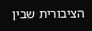הציבורית שבין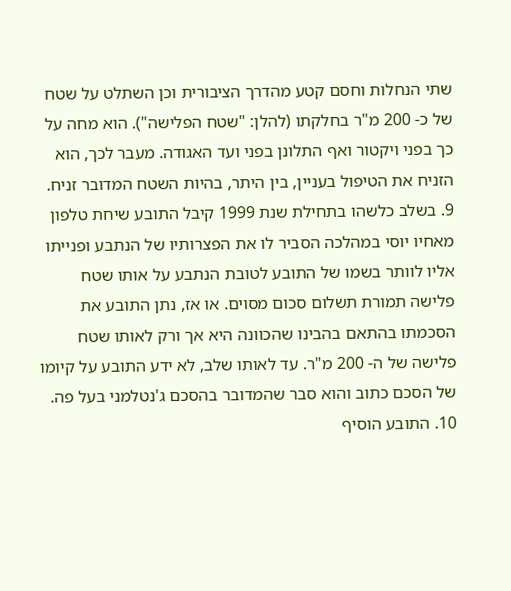שתי הנחלות וחסם קטע מהדרך הציבורית וכן השתלט על שטח של כ- 200 מ"ר בחלקתו (להלן: "שטח הפלישה"). הוא מחה על כך בפני ויקטור ואף התלונן בפני ועד האגודה. מעבר לכך, הוא הזניח את הטיפול בעניין, בין היתר, בהיות השטח המדובר זניח.
9. בשלב כלשהו בתחילת שנת 1999 קיבל התובע שיחת טלפון מאחיו יוסי במהלכה הסביר לו את הפצרותיו של הנתבע ופנייתו אליו לוותר בשמו של התובע לטובת הנתבע על אותו שטח פלישה תמורת תשלום סכום מסוים. או אז, נתן התובע את הסכמתו בהתאם בהבינו שהכוונה היא אך ורק לאותו שטח פלישה של ה- 200 מ"ר. עד לאותו שלב, לא ידע התובע על קיומו של הסכם כתוב והוא סבר שהמדובר בהסכם ג'נטלמני בעל פה.
10. התובע הוסיף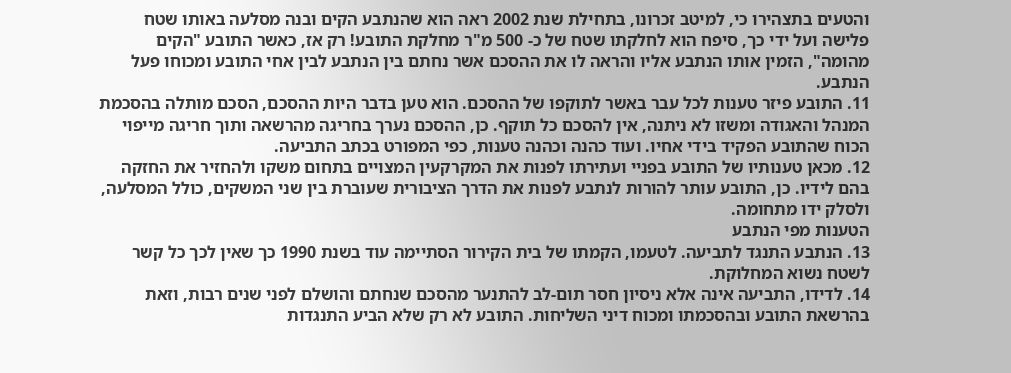והטעים בתצהירו כי, למיטב זכרונו, בתחילת שנת 2002 ראה הוא שהנתבע הקים ובנה מסלעה באותו שטח פלישה ועל ידי כך, סיפח הוא לחלקתו שטח של כ- 500 מ"ר מחלקת התובע! רק אז, כאשר התובע "הקים מהומה", הזמין אותו הנתבע אליו והראה לו את ההסכם אשר נחתם בין הנתבע לבין אחי התובע ומכוחו פעל הנתבע.
11. התובע פיזר טענות לכל עבר באשר לתוקפו של ההסכם. הוא טען בדבר היות ההסכם, הסכם מותלה בהסכמת המנהל והאגודה ומשזו לא ניתנה, אין להסכם כל תוקף. כן, ההסכם נערך בחריגה מהרשאה ותוך חריגה מייפוי הכוח שהתובע הפקיד בידי אחיו. ועוד כהנה וכהנה טענות, כפי המפורט בכתב התביעה.
12. מכאן טענותיו של התובע בפניי ועתירתו לפנות את המקרקעין המצויים בתחום משקו ולהחזיר את החזקה בהם לידיו. כן, התובע עותר להורות לנתבע לפנות את הדרך הציבורית שעוברת בין שני המשקים, כולל המסלעה, ולסלק ידו מתחומה.
הטענות מפי הנתבע
13. הנתבע התנגד לתביעה. לטעמו, הקמתו של בית הקירור הסתיימה עוד בשנת 1990 כך שאין לכך כל קשר לשטח נשוא המחלוקת.
14. לדידו, התביעה אינה אלא ניסיון חסר תום-לב להתנער מהסכם שנחתם והושלם לפני שנים רבות, וזאת בהרשאת התובע ובהסכמתו ומכוח דיני השליחות. התובע לא רק שלא הביע התנגדות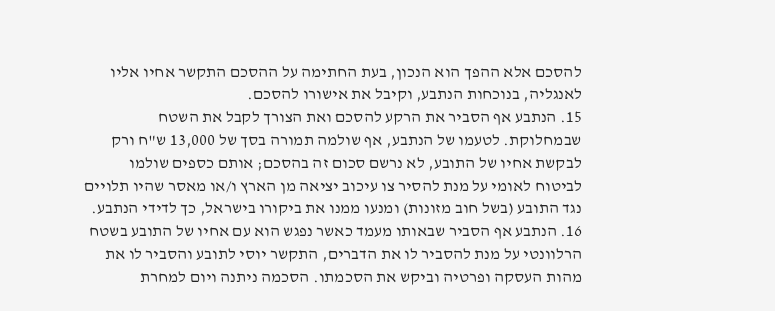להסכם אלא ההפך הוא הנכון, בעת החתימה על ההסכם התקשר אחיו אליו לאנגליה, בנוכחות הנתבע, וקיבל את אישורו להסכם.
15. הנתבע אף הסביר את הרקע להסכם ואת הצורך לקבל את השטח שבמחלוקת. לטעמו של הנתבע, אף שולמה תמורה בסך של 13,000 ש"ח ורק לבקשת אחיו של התובע, לא נרשם סכום זה בהסכם; אותם כספים שולמו לביטוח לאומי על מנת להסיר צו עיכוב יציאה מן הארץ ו/או מאסר שהיו תלויים נגד התובע (בשל חוב מזונות) ומנעו ממנו את ביקורו בישראל, כך לדידי הנתבע.
16. הנתבע אף הסביר שבאותו מעמד כאשר נפגש הוא עם אחיו של התובע בשטח הרלוונטי על מנת להסביר לו את הדברים, התקשר יוסי לתובע והסביר לו את מהות העסקה ופרטיה וביקש את הסכמתו. הסכמה ניתנה ויום למחרת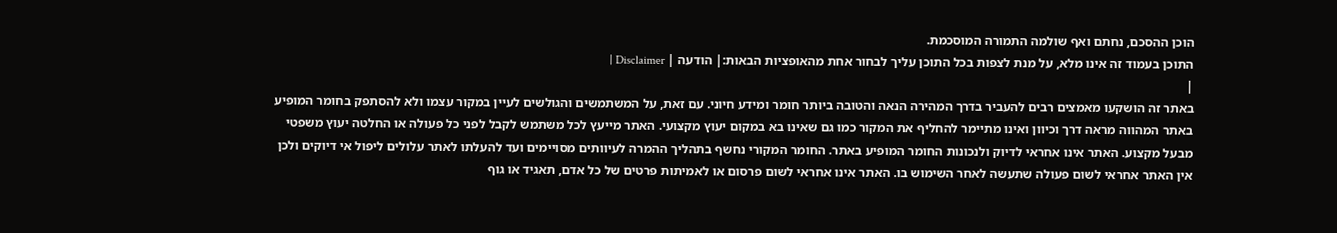הוכן ההסכם, נחתם ואף שולמה התמורה המוסכמת.
התוכן בעמוד זה אינו מלא, על מנת לצפות בכל התוכן עליך לבחור אחת מהאופציות הבאות:| הודעה | Disclaimer |
|
באתר זה הושקעו מאמצים רבים להעביר בדרך המהירה הנאה והטובה ביותר חומר ומידע חיוני. עם זאת, על המשתמשים והגולשים לעיין במקור עצמו ולא להסתפק בחומר המופיע באתר המהווה מראה דרך וכיוון ואינו מתיימר להחליף את המקור כמו גם שאינו בא במקום יעוץ מקצועי. האתר מייעץ לכל משתמש לקבל לפני כל פעולה או החלטה יעוץ משפטי מבעל מקצוע. האתר אינו אחראי לדיוק ולנכונות החומר המופיע באתר. החומר המקורי נחשף בתהליך ההמרה לעיוותים מסויימים ועד להעלתו לאתר עלולים ליפול אי דיוקים ולכן אין האתר אחראי לשום פעולה שתעשה לאחר השימוש בו. האתר אינו אחראי לשום פרסום או לאמיתות פרטים של כל אדם, תאגיד או גוף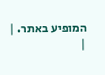המופיע באתר. |
|